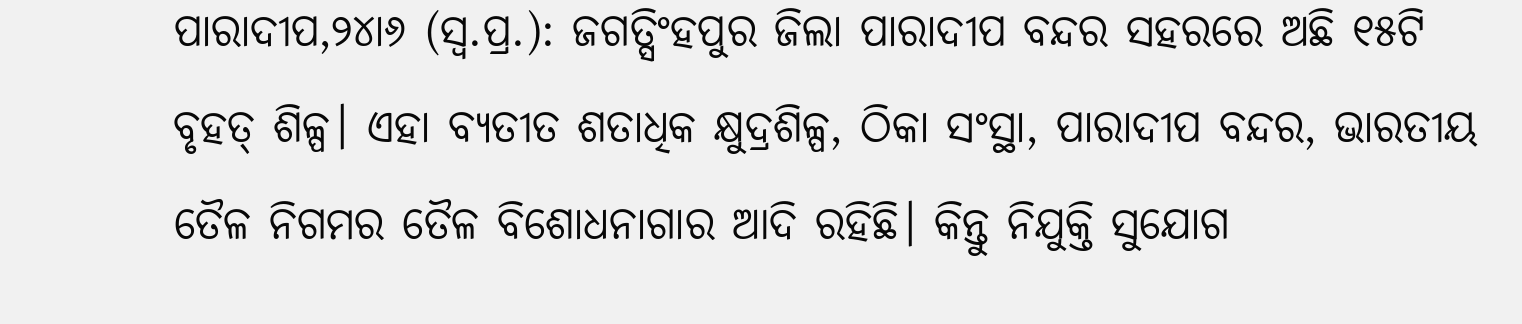ପାରାଦୀପ,୨୪ା୬ (ସ୍ବ.ପ୍ର.): ଜଗତ୍ସିଂହପୁର ଜିଲା ପାରାଦୀପ ବନ୍ଦର ସହରରେ ଅଛି ୧୫ଟି ବୃହତ୍ ଶିଳ୍ପ। ଏହା ବ୍ୟତୀତ ଶତାଧିକ କ୍ଷୁଦ୍ରଶିଳ୍ପ, ଠିକା ସଂସ୍ଥା, ପାରାଦୀପ ବନ୍ଦର, ଭାରତୀୟ ତୈଳ ନିଗମର ତୈଳ ବିଶୋଧନାଗାର ଆଦି ରହିଛି। କିନ୍ତୁ ନିଯୁକ୍ତି ସୁଯୋଗ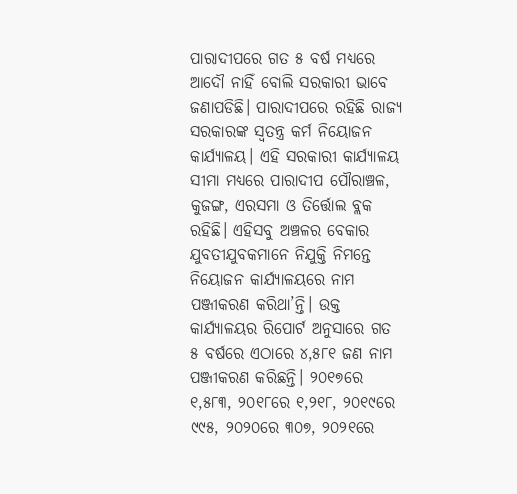ପାରାଦୀପରେ ଗତ ୫ ବର୍ଷ ମଧ୍ୟରେ ଆଦୌ ନାହିଁ ବୋଲି ସରକାରୀ ଭାବେ ଜଣାପଡିଛି। ପାରାଦୀପରେ ରହିଛି ରାଜ୍ୟ ସରକାରଙ୍କ ସ୍ବତନ୍ତ୍ର କର୍ମ ନିୟୋଜନ କାର୍ଯ୍ୟାଳୟ। ଏହି ସରକାରୀ କାର୍ଯ୍ୟାଳୟ ସୀମା ମଧ୍ୟରେ ପାରାଦୀପ ପୌରାଞ୍ଚଳ, କୁଜଙ୍ଗ, ଏରସମା ଓ ତିର୍ତ୍ତୋଲ ବ୍ଲକ ରହିଛି। ଏହିସବୁ ଅଞ୍ଚଳର ବେକାର ଯୁବତୀଯୁବକମାନେ ନିଯୁକ୍ତି ନିମନ୍ତେ ନିୟୋଜନ କାର୍ଯ୍ୟାଳୟରେ ନାମ ପଞ୍ଜୀକରଣ କରିଥା’ନ୍ତି। ଉକ୍ତ କାର୍ଯ୍ୟାଳୟର ରିପୋର୍ଟ ଅନୁସାରେ ଗତ ୫ ବର୍ଷରେ ଏଠାରେ ୪,୫୮୧ ଜଣ ନାମ ପଞ୍ଜୀକରଣ କରିଛନ୍ତି। ୨୦୧୭ରେ ୧,୫୮୩, ୨୦୧୮ରେ ୧,୨୧୮, ୨୦୧୯ରେ ୯୯୫, ୨୦୨୦ରେ ୩୦୭, ୨୦୨୧ରେ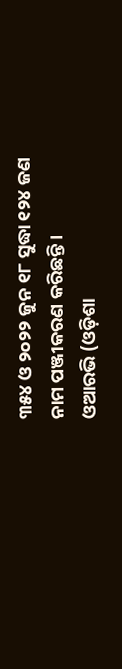୩୫୪ ଓ ୨୦୨୨ ଜୁନ ୧୮ ସୁଦ୍ଧା ୧୨୪ ଜଣ ନାମ ପଞ୍ଜୀକରଣ କରିଛନ୍ତି।
ଓଆରଭି (ଓଡ଼ିଶା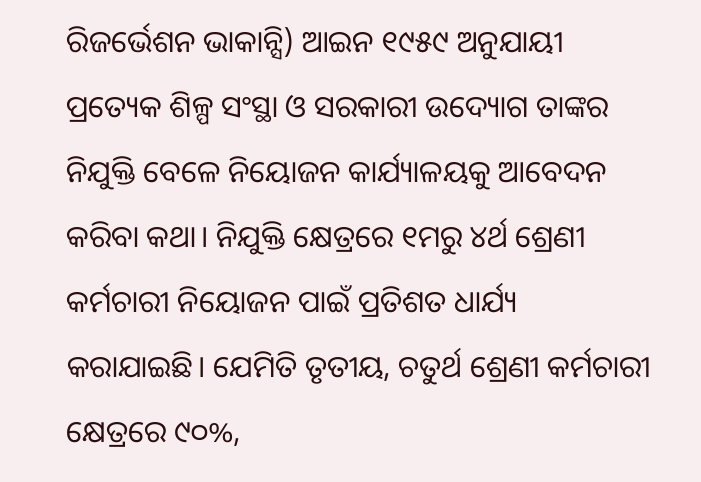ରିଜର୍ଭେଶନ ଭାକାନ୍ସି) ଆଇନ ୧୯୫୯ ଅନୁଯାୟୀ ପ୍ରତ୍ୟେକ ଶିଳ୍ପ ସଂସ୍ଥା ଓ ସରକାରୀ ଉଦ୍ୟୋଗ ତାଙ୍କର ନିଯୁକ୍ତି ବେଳେ ନିୟୋଜନ କାର୍ଯ୍ୟାଳୟକୁ ଆବେଦନ କରିବା କଥା। ନିଯୁକ୍ତି କ୍ଷେତ୍ରରେ ୧ମରୁ ୪ର୍ଥ ଶ୍ରେଣୀ କର୍ମଚାରୀ ନିୟୋଜନ ପାଇଁ ପ୍ରତିଶତ ଧାର୍ଯ୍ୟ କରାଯାଇଛି। ଯେମିତି ତୃତୀୟ, ଚତୁର୍ଥ ଶ୍ରେଣୀ କର୍ମଚାରୀ କ୍ଷେତ୍ରରେ ୯୦%,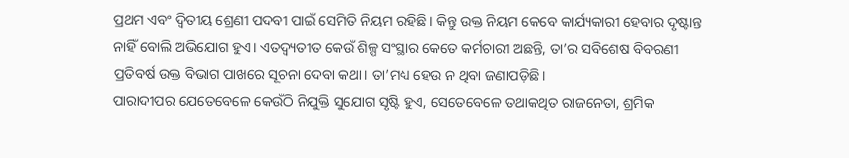ପ୍ରଥମ ଏବଂ ଦ୍ବିତୀୟ ଶ୍ରେଣୀ ପଦବୀ ପାଇଁ ସେମିତି ନିୟମ ରହିଛି। କିନ୍ତୁ ଉକ୍ତ ନିୟମ କେବେ କାର୍ଯ୍ୟକାରୀ ହେବାର ଦୃଷ୍ଟାନ୍ତ ନାହିଁ ବୋଲି ଅଭିଯୋଗ ହୁଏ। ଏତଦ୍ବ୍ୟତୀତ କେଉଁ ଶିଳ୍ପ ସଂସ୍ଥାର କେତେ କର୍ମଚାରୀ ଅଛନ୍ତି, ତା’ର ସବିଶେଷ ବିବରଣୀ ପ୍ରତିବର୍ଷ ଉକ୍ତ ବିଭାଗ ପାଖରେ ସୂଚନା ଦେବା କଥା। ତା’ମଧ୍ୟ ହେଉ ନ ଥିବା ଜଣାପଡ଼ିଛି।
ପାରାଦୀପର ଯେତେବେଳେ କେଉଁଠି ନିଯୁକ୍ତି ସୁଯୋଗ ସୃଷ୍ଟି ହୁଏ, ସେତେବେଳେ ତଥାକଥିତ ରାଜନେତା, ଶ୍ରମିକ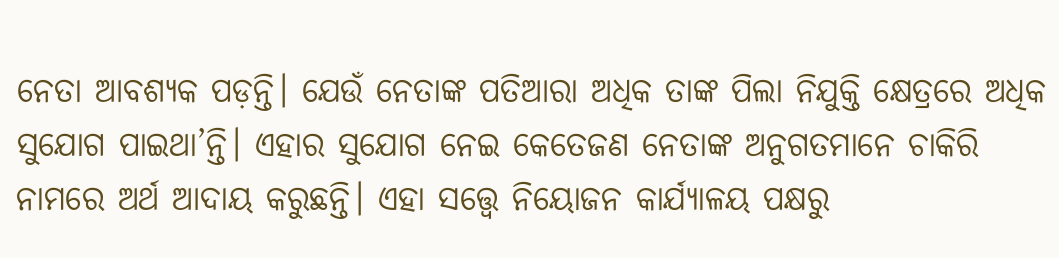ନେତା ଆବଶ୍ୟକ ପଡ଼ନ୍ତି। ଯେଉଁ ନେତାଙ୍କ ପତିଆରା ଅଧିକ ତାଙ୍କ ପିଲା ନିଯୁକ୍ତି କ୍ଷେତ୍ରରେ ଅଧିକ ସୁଯୋଗ ପାଇଥା’ନ୍ତି। ଏହାର ସୁଯୋଗ ନେଇ କେତେଜଣ ନେତାଙ୍କ ଅନୁଗତମାନେ ଚାକିରି ନାମରେ ଅର୍ଥ ଆଦାୟ କରୁଛନ୍ତି। ଏହା ସତ୍ତ୍ୱେ ନିୟୋଜନ କାର୍ଯ୍ୟାଳୟ ପକ୍ଷରୁ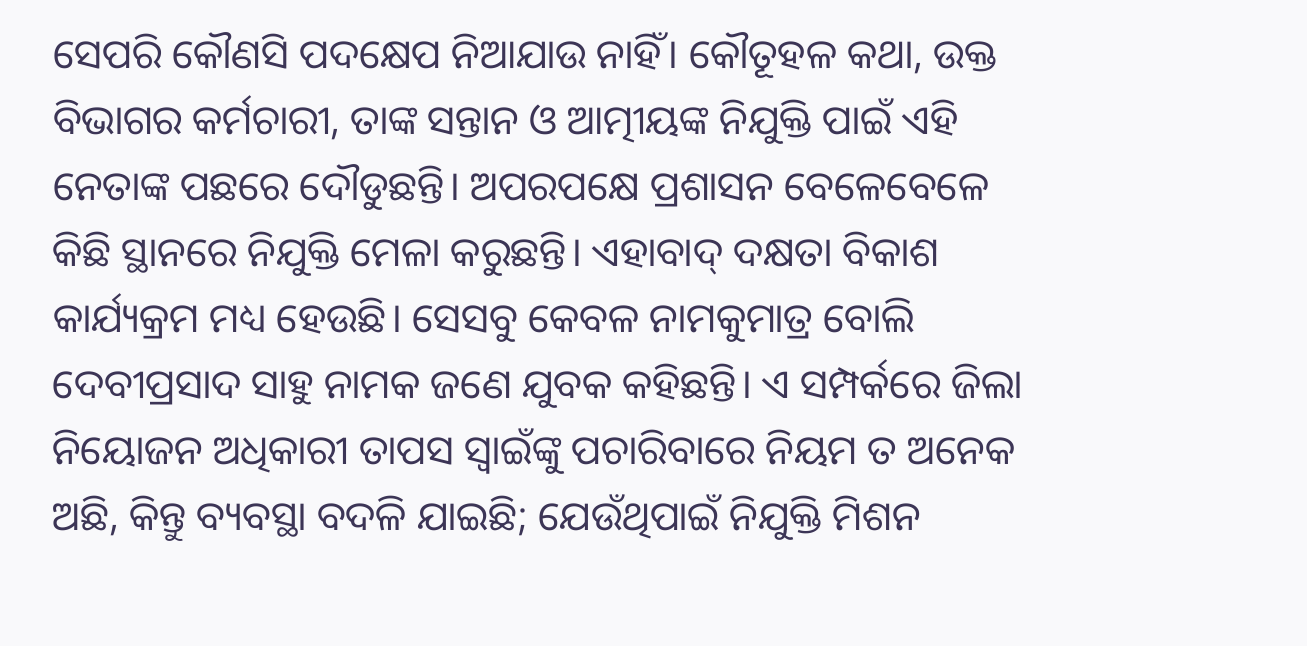ସେପରି କୌଣସି ପଦକ୍ଷେପ ନିଆଯାଉ ନାହିଁ। କୌତୂହଳ କଥା, ଉକ୍ତ ବିଭାଗର କର୍ମଚାରୀ, ତାଙ୍କ ସନ୍ତାନ ଓ ଆତ୍ମୀୟଙ୍କ ନିଯୁକ୍ତି ପାଇଁ ଏହି ନେତାଙ୍କ ପଛରେ ଦୌଡୁଛନ୍ତି। ଅପରପକ୍ଷେ ପ୍ରଶାସନ ବେଳେବେଳେ କିଛି ସ୍ଥାନରେ ନିଯୁକ୍ତି ମେଳା କରୁଛନ୍ତି। ଏହାବାଦ୍ ଦକ୍ଷତା ବିକାଶ କାର୍ଯ୍ୟକ୍ରମ ମଧ୍ୟ ହେଉଛି। ସେସବୁ କେବଳ ନାମକୁମାତ୍ର ବୋଲି ଦେବୀପ୍ରସାଦ ସାହୁ ନାମକ ଜଣେ ଯୁବକ କହିଛନ୍ତି। ଏ ସମ୍ପର୍କରେ ଜିଲା ନିୟୋଜନ ଅଧିକାରୀ ତାପସ ସ୍ବାଇଁଙ୍କୁ ପଚାରିବାରେ ନିୟମ ତ ଅନେକ ଅଛି, କିନ୍ତୁ ବ୍ୟବସ୍ଥା ବଦଳି ଯାଇଛି; ଯେଉଁଥିପାଇଁ ନିଯୁକ୍ତି ମିଶନ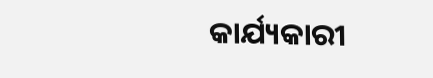କାର୍ଯ୍ୟକାରୀ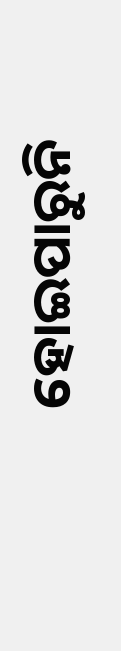ହୋଇପାରୁନି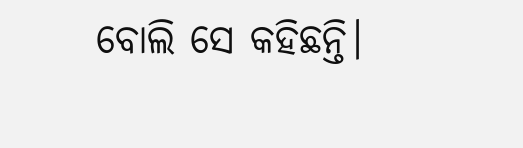ବୋଲି ସେ କହିଛନ୍ତି।